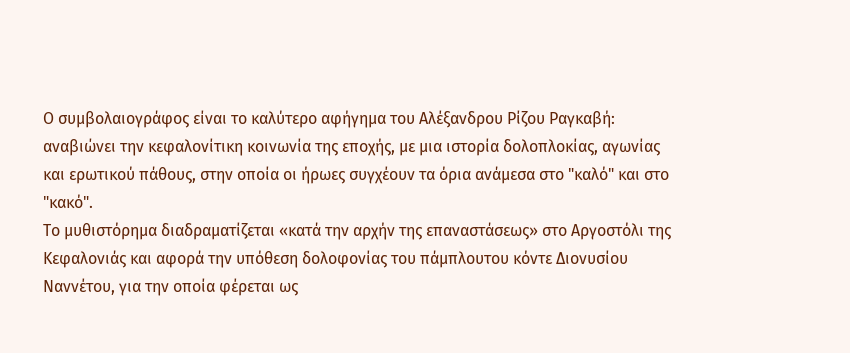Ο συμβολαιογράφος είναι το καλύτερο αφήγημα του Αλέξανδρου Ρίζου Ραγκαβή: αναβιώνει την κεφαλονίτικη κοινωνία της εποχής, με μια ιστορία δολοπλοκίας, αγωνίας και ερωτικού πάθους, στην οποία οι ήρωες συγχέουν τα όρια ανάμεσα στο "καλό" και στο "κακό".
Το μυθιστόρημα διαδραματίζεται «κατά την αρχήν της επαναστάσεως» στο Αργοστόλι της Κεφαλονιάς και αφορά την υπόθεση δολοφονίας του πάμπλουτου κόντε Διονυσίου Ναννέτου, για την οποία φέρεται ως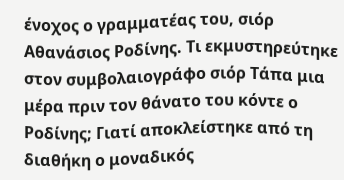ένοχος ο γραμματέας του, σιόρ Αθανάσιος Ροδίνης. Τι εκμυστηρεύτηκε στον συμβολαιογράφο σιόρ Τάπα μια μέρα πριν τον θάνατο του κόντε ο Ροδίνης; Γιατί αποκλείστηκε από τη διαθήκη ο μοναδικός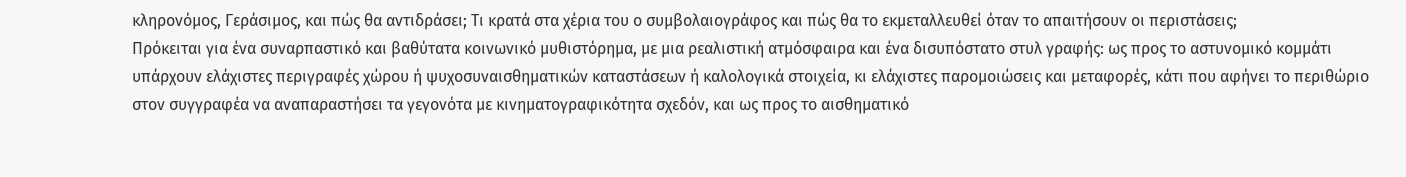κληρονόμος, Γεράσιμος, και πώς θα αντιδράσει; Τι κρατά στα χέρια του ο συμβολαιογράφος και πώς θα το εκμεταλλευθεί όταν το απαιτήσουν οι περιστάσεις;
Πρόκειται για ένα συναρπαστικό και βαθύτατα κοινωνικό μυθιστόρημα, με μια ρεαλιστική ατμόσφαιρα και ένα δισυπόστατο στυλ γραφής: ως προς το αστυνομικό κομμάτι υπάρχουν ελάχιστες περιγραφές χώρου ή ψυχοσυναισθηματικών καταστάσεων ή καλολογικά στοιχεία, κι ελάχιστες παρομοιώσεις και μεταφορές, κάτι που αφήνει το περιθώριο στον συγγραφέα να αναπαραστήσει τα γεγονότα με κινηματογραφικότητα σχεδόν, και ως προς το αισθηματικό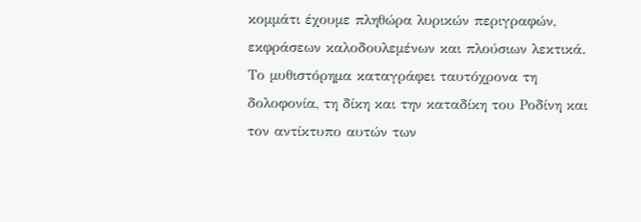κομμάτι έχουμε πληθώρα λυρικών περιγραφών, εκφράσεων καλοδουλεμένων και πλούσιων λεκτικά. Το μυθιστόρημα καταγράφει ταυτόχρονα τη δολοφονία, τη δίκη και την καταδίκη του Ροδίνη και τον αντίκτυπο αυτών των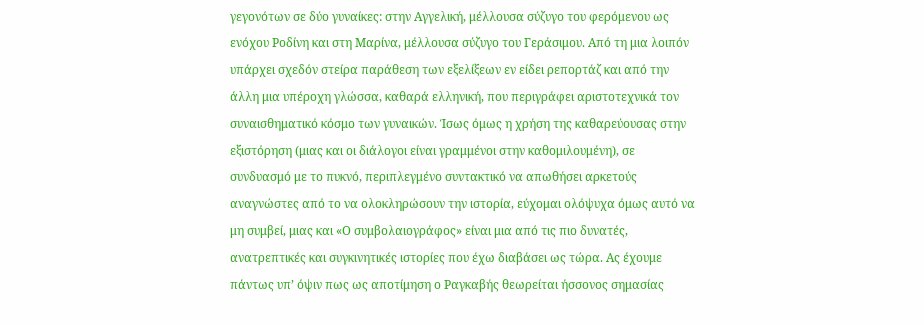γεγονότων σε δύο γυναίκες: στην Αγγελική, μέλλουσα σύζυγο του φερόμενου ως ενόχου Ροδίνη και στη Μαρίνα, μέλλουσα σύζυγο του Γεράσιμου. Από τη μια λοιπόν υπάρχει σχεδόν στείρα παράθεση των εξελίξεων εν είδει ρεπορτάζ και από την άλλη μια υπέροχη γλώσσα, καθαρά ελληνική, που περιγράφει αριστοτεχνικά τον συναισθηματικό κόσμο των γυναικών. Ίσως όμως η χρήση της καθαρεύουσας στην εξιστόρηση (μιας και οι διάλογοι είναι γραμμένοι στην καθομιλουμένη), σε συνδυασμό με το πυκνό, περιπλεγμένο συντακτικό να απωθήσει αρκετούς αναγνώστες από το να ολοκληρώσουν την ιστορία, εύχομαι ολόψυχα όμως αυτό να μη συμβεί, μιας και «Ο συμβολαιογράφος» είναι μια από τις πιο δυνατές, ανατρεπτικές και συγκινητικές ιστορίες που έχω διαβάσει ως τώρα. Ας έχουμε πάντως υπ’ όψιν πως ως αποτίμηση ο Ραγκαβής θεωρείται ήσσονος σημασίας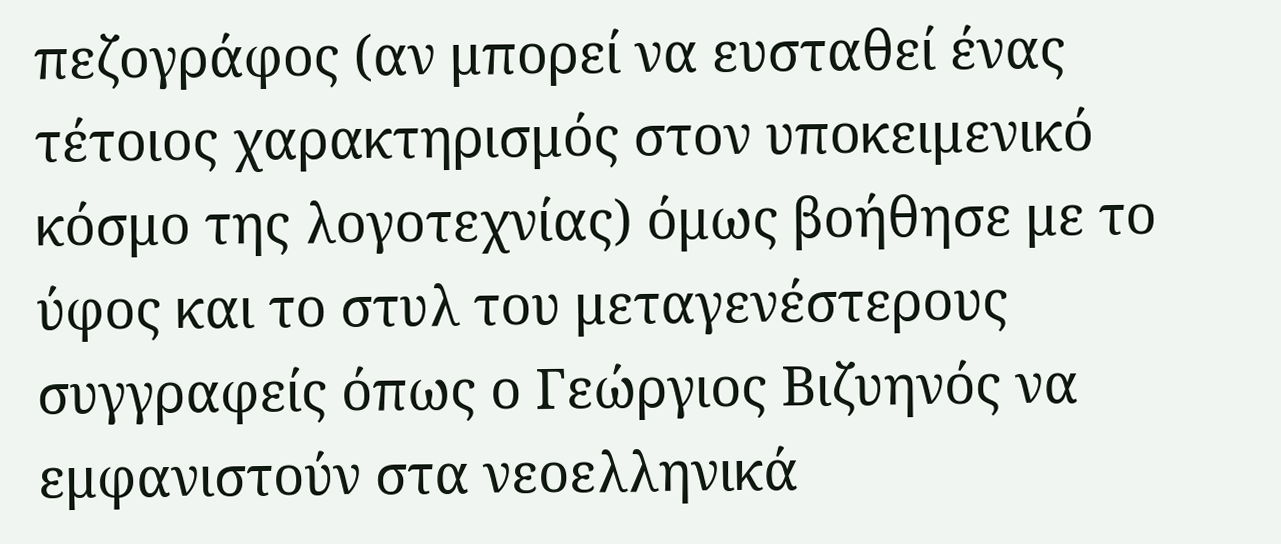πεζογράφος (αν μπορεί να ευσταθεί ένας τέτοιος χαρακτηρισμός στον υποκειμενικό κόσμο της λογοτεχνίας) όμως βοήθησε με το ύφος και το στυλ του μεταγενέστερους συγγραφείς όπως ο Γεώργιος Βιζυηνός να εμφανιστούν στα νεοελληνικά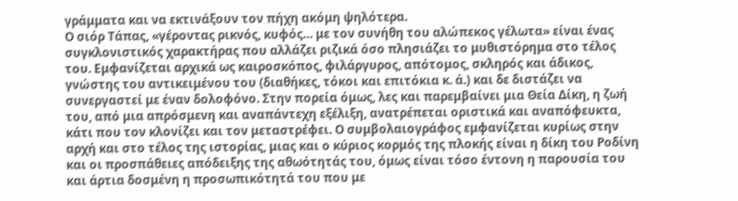γράμματα και να εκτινάξουν τον πήχη ακόμη ψηλότερα.
Ο σιόρ Τάπας, «γέροντας ρικνός, κυφός… με τον συνήθη του αλώπεκος γέλωτα» είναι ένας συγκλονιστικός χαρακτήρας που αλλάζει ριζικά όσο πλησιάζει το μυθιστόρημα στο τέλος του. Εμφανίζεται αρχικά ως καιροσκόπος, φιλάργυρος, απότομος, σκληρός και άδικος, γνώστης του αντικειμένου του (διαθήκες, τόκοι και επιτόκια κ. ά.) και δε διστάζει να συνεργαστεί με έναν δολοφόνο. Στην πορεία όμως, λες και παρεμβαίνει μια Θεία Δίκη, η ζωή του, από μια απρόσμενη και αναπάντεχη εξέλιξη, ανατρέπεται οριστικά και αναπόφευκτα, κάτι που τον κλονίζει και τον μεταστρέφει. Ο συμβολαιογράφος εμφανίζεται κυρίως στην αρχή και στο τέλος της ιστορίας, μιας και ο κύριος κορμός της πλοκής είναι η δίκη του Ροδίνη και οι προσπάθειες απόδειξης της αθωότητάς του, όμως είναι τόσο έντονη η παρουσία του και άρτια δοσμένη η προσωπικότητά του που με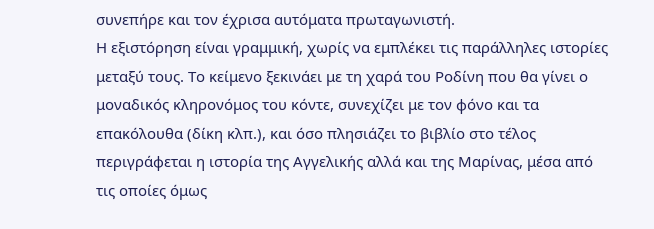συνεπήρε και τον έχρισα αυτόματα πρωταγωνιστή.
Η εξιστόρηση είναι γραμμική, χωρίς να εμπλέκει τις παράλληλες ιστορίες μεταξύ τους. Το κείμενο ξεκινάει με τη χαρά του Ροδίνη που θα γίνει ο μοναδικός κληρονόμος του κόντε, συνεχίζει με τον φόνο και τα επακόλουθα (δίκη κλπ.), και όσο πλησιάζει το βιβλίο στο τέλος περιγράφεται η ιστορία της Αγγελικής αλλά και της Μαρίνας, μέσα από τις οποίες όμως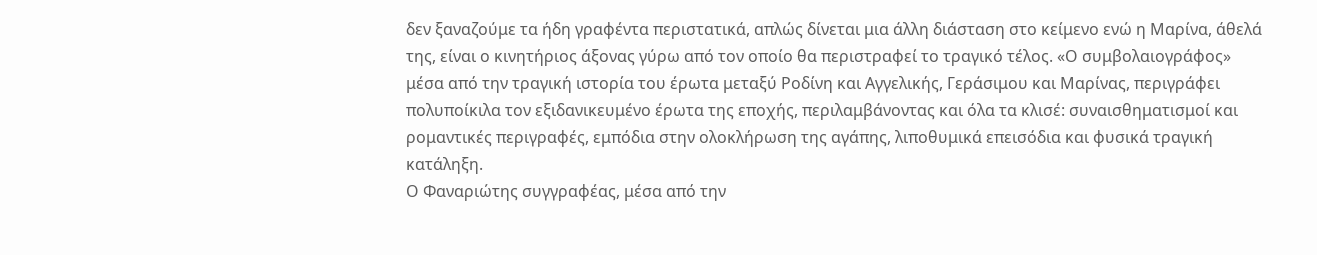δεν ξαναζούμε τα ήδη γραφέντα περιστατικά, απλώς δίνεται μια άλλη διάσταση στο κείμενο ενώ η Μαρίνα, άθελά της, είναι ο κινητήριος άξονας γύρω από τον οποίο θα περιστραφεί το τραγικό τέλος. «Ο συμβολαιογράφος» μέσα από την τραγική ιστορία του έρωτα μεταξύ Ροδίνη και Αγγελικής, Γεράσιμου και Μαρίνας, περιγράφει πολυποίκιλα τον εξιδανικευμένο έρωτα της εποχής, περιλαμβάνοντας και όλα τα κλισέ: συναισθηματισμοί και ρομαντικές περιγραφές, εμπόδια στην ολοκλήρωση της αγάπης, λιποθυμικά επεισόδια και φυσικά τραγική κατάληξη.
Ο Φαναριώτης συγγραφέας, μέσα από την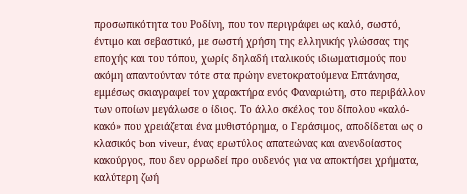προσωπικότητα του Ροδίνη, που τον περιγράφει ως καλό, σωστό, έντιμο και σεβαστικό, με σωστή χρήση της ελληνικής γλώσσας της εποχής και του τόπου, χωρίς δηλαδή ιταλικούς ιδιωματισμούς που ακόμη απαντούνταν τότε στα πρώην ενετοκρατούμενα Επτάνησα, εμμέσως σκιαγραφεί τον χαρακτήρα ενός Φαναριώτη, στο περιβάλλον των οποίων μεγάλωσε ο ίδιος. Το άλλο σκέλος του δίπολου «καλό-κακό» που χρειάζεται ένα μυθιστόρημα, ο Γεράσιμος, αποδίδεται ως ο κλασικός bon viveur, ένας ερωτύλος απατεώνας και ανενδοίαστος κακούργος, που δεν ορρωδεί προ ουδενός για να αποκτήσει χρήματα, καλύτερη ζωή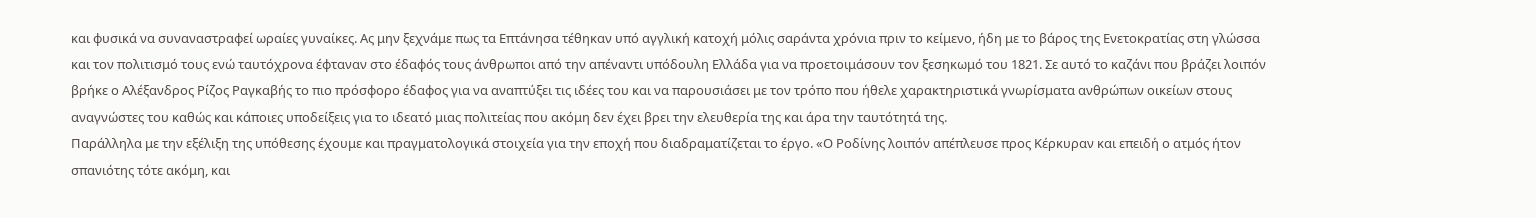και φυσικά να συναναστραφεί ωραίες γυναίκες. Ας μην ξεχνάμε πως τα Επτάνησα τέθηκαν υπό αγγλική κατοχή μόλις σαράντα χρόνια πριν το κείμενο, ήδη με το βάρος της Ενετοκρατίας στη γλώσσα και τον πολιτισμό τους ενώ ταυτόχρονα έφταναν στο έδαφός τους άνθρωποι από την απέναντι υπόδουλη Ελλάδα για να προετοιμάσουν τον ξεσηκωμό του 1821. Σε αυτό το καζάνι που βράζει λοιπόν βρήκε ο Αλέξανδρος Ρίζος Ραγκαβής το πιο πρόσφορο έδαφος για να αναπτύξει τις ιδέες του και να παρουσιάσει με τον τρόπο που ήθελε χαρακτηριστικά γνωρίσματα ανθρώπων οικείων στους αναγνώστες του καθώς και κάποιες υποδείξεις για το ιδεατό μιας πολιτείας που ακόμη δεν έχει βρει την ελευθερία της και άρα την ταυτότητά της.
Παράλληλα με την εξέλιξη της υπόθεσης έχουμε και πραγματολογικά στοιχεία για την εποχή που διαδραματίζεται το έργο. «Ο Ροδίνης λοιπόν απέπλευσε προς Κέρκυραν και επειδή ο ατμός ήτον σπανιότης τότε ακόμη, και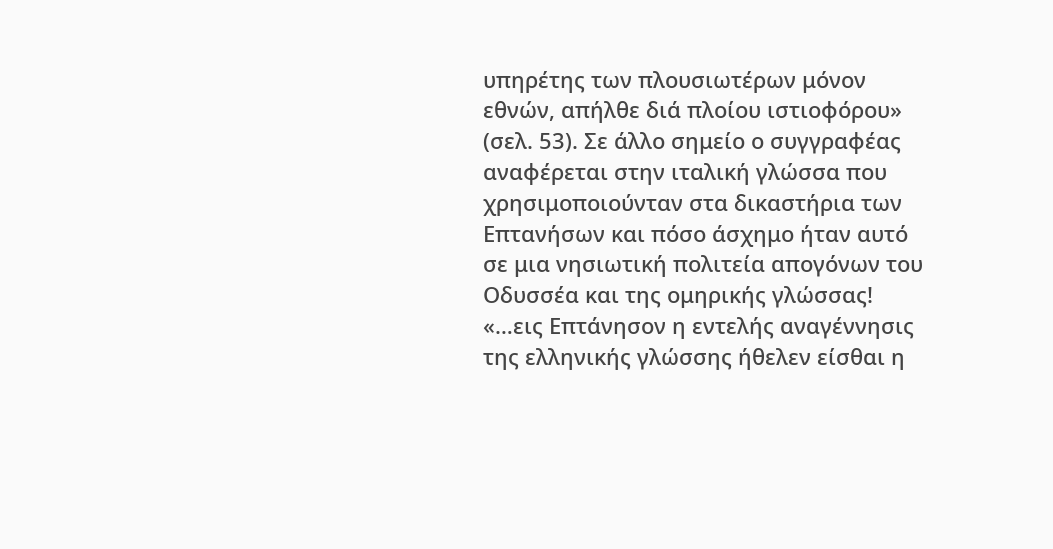υπηρέτης των πλουσιωτέρων μόνον εθνών, απήλθε διά πλοίου ιστιοφόρου» (σελ. 53). Σε άλλο σημείο ο συγγραφέας αναφέρεται στην ιταλική γλώσσα που χρησιμοποιούνταν στα δικαστήρια των Επτανήσων και πόσο άσχημο ήταν αυτό σε μια νησιωτική πολιτεία απογόνων του Οδυσσέα και της ομηρικής γλώσσας! «…εις Επτάνησον η εντελής αναγέννησις της ελληνικής γλώσσης ήθελεν είσθαι η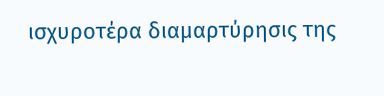ισχυροτέρα διαμαρτύρησις της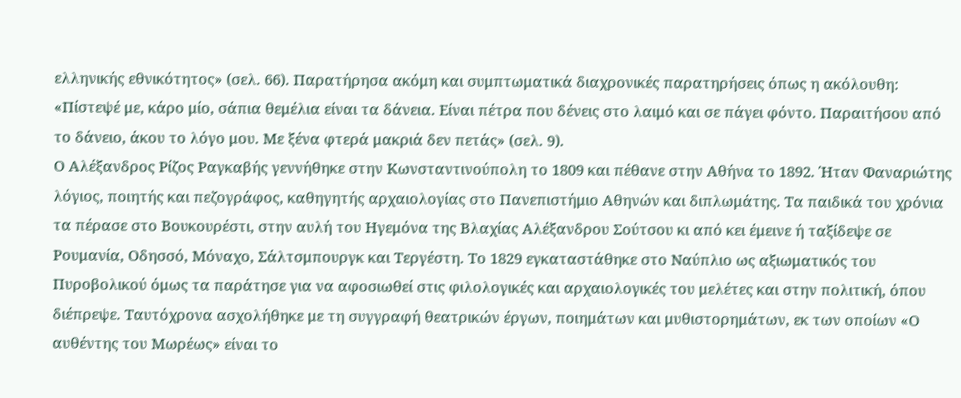ελληνικής εθνικότητος» (σελ. 66). Παρατήρησα ακόμη και συμπτωματικά διαχρονικές παρατηρήσεις όπως η ακόλουθη: «Πίστεψέ με, κάρο μίο, σάπια θεμέλια είναι τα δάνεια. Είναι πέτρα που δένεις στο λαιμό και σε πάγει φόντο. Παραιτήσου από το δάνειο, άκου το λόγο μου. Με ξένα φτερά μακριά δεν πετάς» (σελ. 9).
Ο Αλέξανδρος Ρίζος Ραγκαβής γεννήθηκε στην Κωνσταντινούπολη το 1809 και πέθανε στην Αθήνα το 1892. Ήταν Φαναριώτης λόγιος, ποιητής και πεζογράφος, καθηγητής αρχαιολογίας στο Πανεπιστήμιο Αθηνών και διπλωμάτης. Τα παιδικά του χρόνια τα πέρασε στο Βουκουρέστι, στην αυλή του Ηγεμόνα της Βλαχίας Αλέξανδρου Σούτσου κι από κει έμεινε ή ταξίδεψε σε Ρουμανία, Οδησσό, Μόναχο, Σάλτσμπουργκ και Τεργέστη. Το 1829 εγκαταστάθηκε στο Ναύπλιο ως αξιωματικός του Πυροβολικού όμως τα παράτησε για να αφοσιωθεί στις φιλολογικές και αρχαιολογικές του μελέτες και στην πολιτική, όπου διέπρεψε. Ταυτόχρονα ασχολήθηκε με τη συγγραφή θεατρικών έργων, ποιημάτων και μυθιστορημάτων, εκ των οποίων «Ο αυθέντης του Μωρέως» είναι το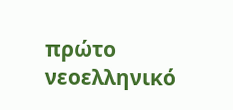πρώτο νεοελληνικό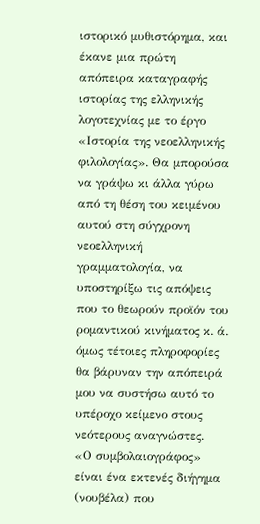ιστορικό μυθιστόρημα, και έκανε μια πρώτη απόπειρα καταγραφής ιστορίας της ελληνικής λογοτεχνίας με το έργο «Ιστορία της νεοελληνικής φιλολογίας». Θα μπορούσα να γράψω κι άλλα γύρω από τη θέση του κειμένου αυτού στη σύγχρονη νεοελληνική γραμματολογία, να υποστηρίξω τις απόψεις που το θεωρούν προϊόν του ρομαντικού κινήματος κ. ά. όμως τέτοιες πληροφορίες θα βάρυναν την απόπειρά μου να συστήσω αυτό το υπέροχο κείμενο στους νεότερους αναγνώστες.
«Ο συμβολαιογράφος» είναι ένα εκτενές διήγημα (νουβέλα) που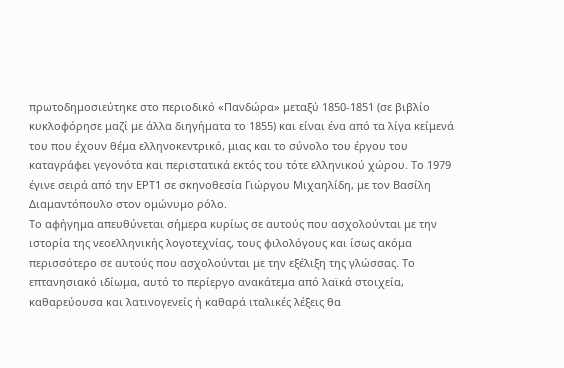πρωτοδημοσιεύτηκε στο περιοδικό «Πανδώρα» μεταξύ 1850-1851 (σε βιβλίο κυκλοφόρησε μαζί με άλλα διηγήματα το 1855) και είναι ένα από τα λίγα κείμενά του που έχουν θέμα ελληνοκεντρικό, μιας και το σύνολο του έργου του καταγράφει γεγονότα και περιστατικά εκτός του τότε ελληνικού χώρου. Το 1979 έγινε σειρά από την ΕΡΤ1 σε σκηνοθεσία Γιώργου Μιχαηλίδη, με τον Βασίλη Διαμαντόπουλο στον ομώνυμο ρόλο.
Το αφήγημα απευθύνεται σήμερα κυρίως σε αυτούς που ασχολούνται με την ιστορία της νεοελληνικής λογοτεχνίας, τους φιλολόγους και ίσως ακόμα περισσότερο σε αυτούς που ασχολούνται με την εξέλιξη της γλώσσας. Το επτανησιακό ιδίωμα, αυτό το περίεργο ανακάτεμα από λαϊκά στοιχεία, καθαρεύουσα και λατινογενείς ή καθαρά ιταλικές λέξεις θα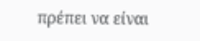πρέπει να είναι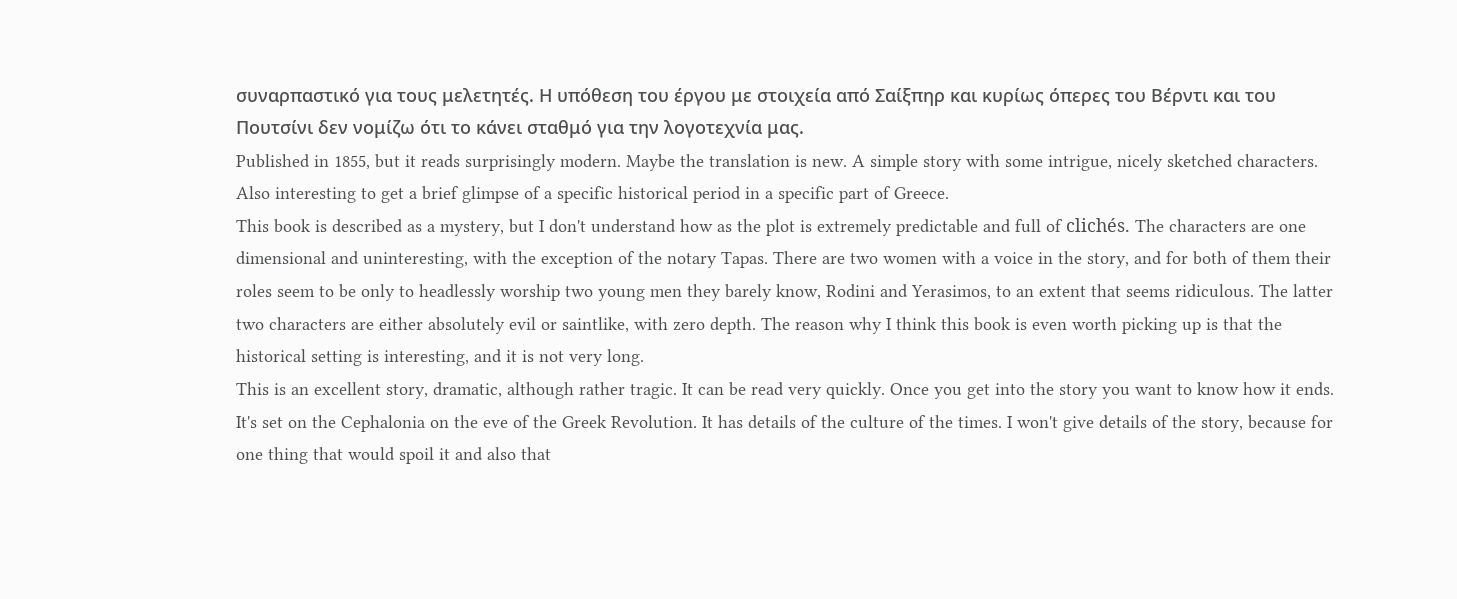συναρπαστικό για τους μελετητές. Η υπόθεση του έργου με στοιχεία από Σαίξπηρ και κυρίως όπερες του Βέρντι και του Πουτσίνι δεν νομίζω ότι το κάνει σταθμό για την λογοτεχνία μας.
Published in 1855, but it reads surprisingly modern. Maybe the translation is new. A simple story with some intrigue, nicely sketched characters. Also interesting to get a brief glimpse of a specific historical period in a specific part of Greece.
This book is described as a mystery, but I don't understand how as the plot is extremely predictable and full of clichés. The characters are one dimensional and uninteresting, with the exception of the notary Tapas. There are two women with a voice in the story, and for both of them their roles seem to be only to headlessly worship two young men they barely know, Rodini and Yerasimos, to an extent that seems ridiculous. The latter two characters are either absolutely evil or saintlike, with zero depth. The reason why I think this book is even worth picking up is that the historical setting is interesting, and it is not very long.
This is an excellent story, dramatic, although rather tragic. It can be read very quickly. Once you get into the story you want to know how it ends. It's set on the Cephalonia on the eve of the Greek Revolution. It has details of the culture of the times. I won't give details of the story, because for one thing that would spoil it and also that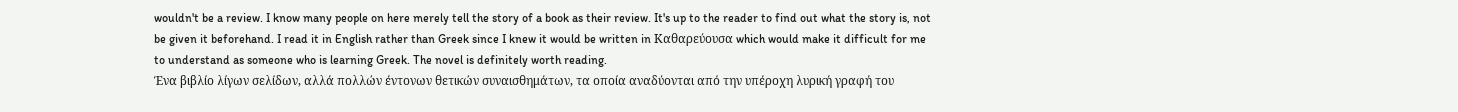wouldn't be a review. I know many people on here merely tell the story of a book as their review. It's up to the reader to find out what the story is, not be given it beforehand. I read it in English rather than Greek since I knew it would be written in Καθαρεύουσα which would make it difficult for me to understand as someone who is learning Greek. The novel is definitely worth reading.
Ένα βιβλίο λίγων σελίδων, αλλά πολλών έντονων θετικών συναισθημάτων, τα οποία αναδύονται από την υπέροχη λυρική γραφή του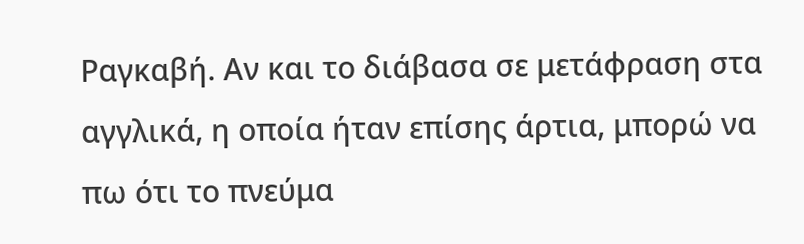Ραγκαβή. Αν και το διάβασα σε μετάφραση στα αγγλικά, η οποία ήταν επίσης άρτια, μπορώ να πω ότι το πνεύμα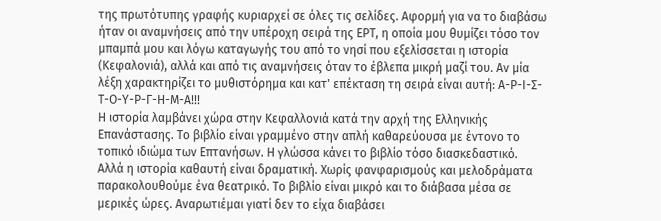της πρωτότυπης γραφής κυριαρχεί σε όλες τις σελίδες. Αφορμή για να το διαβάσω ήταν οι αναμνήσεις από την υπέροχη σειρά της ΕΡΤ, η οποία μου θυμίζει τόσο τον μπαμπά μου και λόγω καταγωγής του από το νησί που εξελίσσεται η ιστορία (Κεφαλονιά), αλλά και από τις αναμνήσεις όταν το έβλεπα μικρή μαζί του. Αν μία λέξη χαρακτηρίζει το μυθιστόρημα και κατ' επέκταση τη σειρά είναι αυτή: Α-Ρ-Ι-Σ-Τ-Ο-Υ-Ρ-Γ-Η-Μ-Α!!!
Η ιστορία λαμβάνει χώρα στην Κεφαλλονιά κατά την αρχή της Ελληνικής Επανάστασης. Το βιβλίο είναι γραμμένο στην απλή καθαρεύουσα με έντονο το τοπικό ιδιώμα των Επτανήσων. Η γλώσσα κάνει το βιβλίο τόσο διασκεδαστικό.
Αλλά η ιστορία καθαυτή είναι δραματική. Χωρίς φανφαρισμούς και μελοδράματα παρακολουθούμε ένα θεατρικό. Το βιβλίο είναι μικρό και το διάβασα μέσα σε μερικές ώρες. Αναρωτιέμαι γιατί δεν το είχα διαβάσει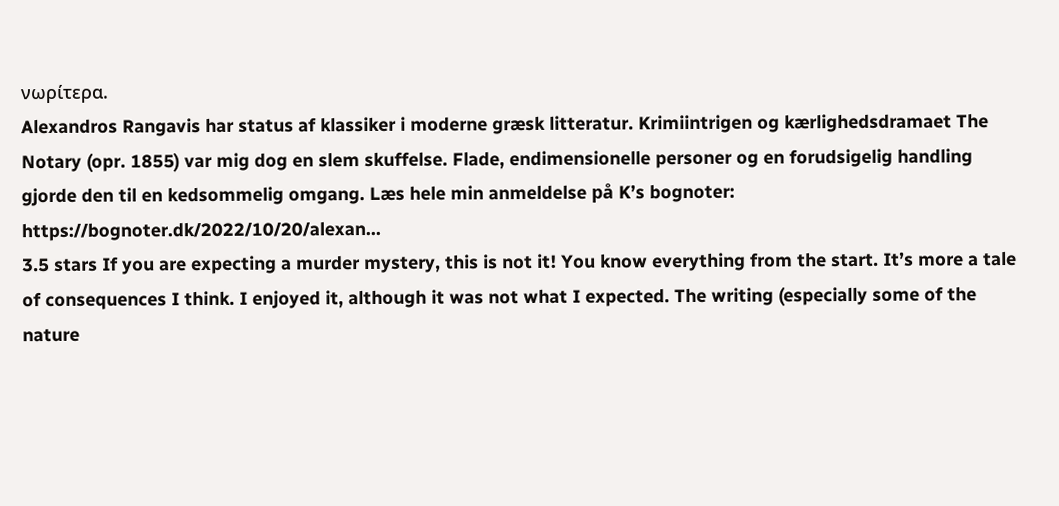νωρίτερα.
Alexandros Rangavis har status af klassiker i moderne græsk litteratur. Krimiintrigen og kærlighedsdramaet The Notary (opr. 1855) var mig dog en slem skuffelse. Flade, endimensionelle personer og en forudsigelig handling gjorde den til en kedsommelig omgang. Læs hele min anmeldelse på K’s bognoter: https://bognoter.dk/2022/10/20/alexan...
3.5 stars If you are expecting a murder mystery, this is not it! You know everything from the start. It’s more a tale of consequences I think. I enjoyed it, although it was not what I expected. The writing (especially some of the nature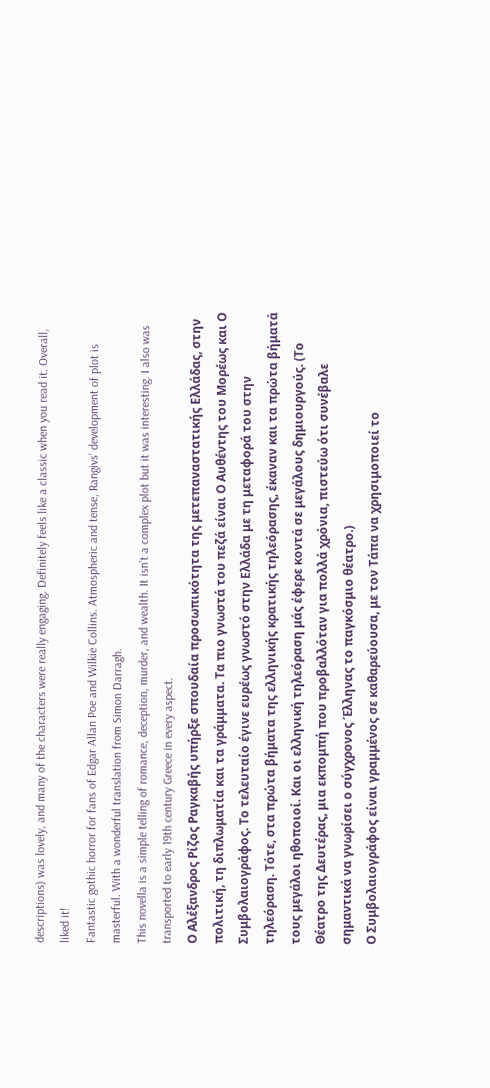descriptions) was lovely, and many of the characters were really engaging. Definitely feels like a classic when you read it. Overall, liked it!
Fantastic gothic horror for fans of Edgar Allan Poe and Wilkie Collins. Atmospheric and tense, Rangivs’ development of plot is masterful. With a wonderful translation from Simon Darragh.
This novella is a simple telling of romance, deception, murder, and wealth. It isn’t a complex plot but it was interesting. I also was transported to early 19th century Greece in every aspect.
Ο Αλέξανδρος Ρίζος Ραγκαβής υπήρξε σπουδαία προσωπικότητα της μετεπαναστατικής Ελλάδας, στην πολιτική, τη διπλωματία και τα γράμματα. Τα πιο γνωστά του πεζά είναι Ο Αυθέντης του Μορέως και Ο Συμβολαιογράφος. Το τελευταίο έγινε ευρέως γνωστό στην Ελλάδα με τη μεταφορά του στην τηλεόραση. Τότε, στα πρώτα βήματα της ελληνικής κρατικής τηλεόρασης, έκαναν και τα πρώτα βήματά τους μεγάλοι ηθοποιοί. Και οι ελληνική τηλεόραση μάς έφερε κοντά σε μεγάλους δημιουργούς. (Το Θέατρο της Δευτέρας, μια εκπομπή που προβαλλόταν για πολλά χρόνια, πιστεύω ότι συνέβαλε σημαντικά να γνωρίσει ο σύγχρονος Έλληνας το παγκόσμιο θέατρο.)
Ο Συμβολαιογράφος είναι γραμμένος σε καθαρεύουσα, με τον Τάπα να χρησιμοποιεί το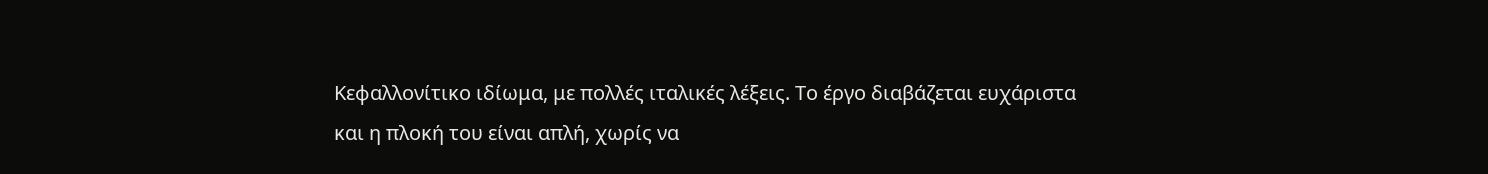Κεφαλλονίτικο ιδίωμα, με πολλές ιταλικές λέξεις. Το έργο διαβάζεται ευχάριστα και η πλοκή του είναι απλή, χωρίς να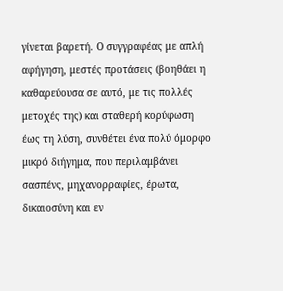γίνεται βαρετή. Ο συγγραφέας με απλή αφήγηση, μεστές προτάσεις (βοηθάει η καθαρεύουσα σε αυτό, με τις πολλές μετοχές της) και σταθερή κορύφωση έως τη λύση, συνθέτει ένα πολύ όμορφο μικρό διήγημα, που περιλαμβάνει σασπένς, μηχανορραφίες, έρωτα, δικαιοσύνη και εν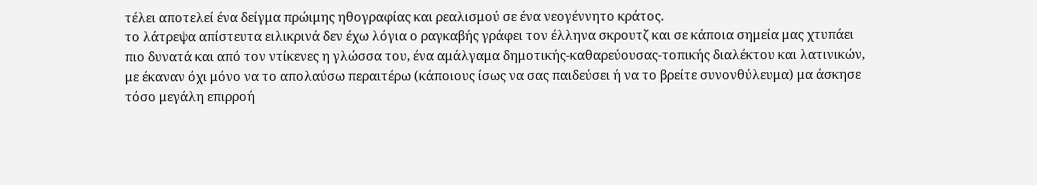τέλει αποτελεί ένα δείγμα πρώιμης ηθογραφίας και ρεαλισμού σε ένα νεογέννητο κράτος.
το λάτρεψα απίστευτα ειλικρινά δεν έχω λόγια ο ραγκαβής γράφει τον έλληνα σκρουτζ και σε κάποια σημεία μας χτυπάει πιο δυνατά και από τον ντίκενες η γλώσσα του, ένα αμάλγαμα δημοτικής-καθαρεύουσας-τοπικής διαλέκτου και λατινικών, με έκαναν όχι μόνο να το απολαύσω περαιτέρω (κάποιους ίσως να σας παιδεύσει ή να το βρείτε συνονθύλευμα) μα άσκησε τόσο μεγάλη επιρροή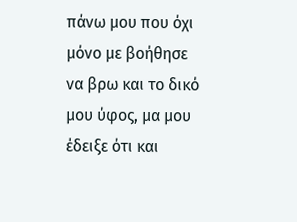πάνω μου που όχι μόνο με βοήθησε να βρω και το δικό μου ύφος, μα μου έδειξε ότι και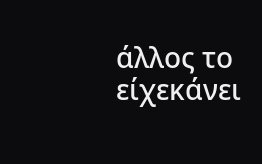άλλος το είχεκάνει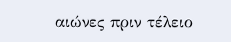αιώνες πριν τέλειο